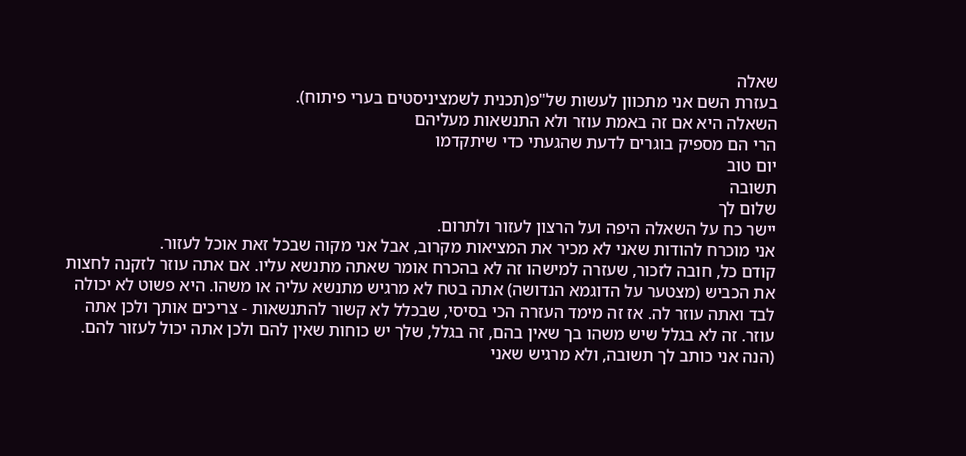שאלה
בעזרת השם אני מתכוון לעשות של"פ(תכנית לשמציניסטים בערי פיתוח).
השאלה היא אם זה באמת עוזר ולא התנשאות מעליהם
הרי הם מספיק בוגרים לדעת שהגעתי כדי שיתקדמו
יום טוב
תשובה
שלום לך
יישר כח על השאלה היפה ועל הרצון לעזור ולתרום.
אני מוכרח להודות שאני לא מכיר את המציאות מקרוב, אבל אני מקוה שבכל זאת אוכל לעזור.
קודם כל, חובה לזכור, שעזרה למישהו זה לא בהכרח אומר שאתה מתנשא עליו. אם אתה עוזר לזקנה לחצות את הכביש (מצטער על הדוגמא הנדושה) אתה בטח לא מרגיש מתנשא עליה או משהו. היא פשוט לא יכולה לבד ואתה עוזר לה. אז זה מימד העזרה הכי בסיסי, שבכלל לא קשור להתנשאות - צריכים אותך ולכן אתה עוזר. זה לא בגלל שיש משהו בך שאין בהם, זה בגלל, שלך יש כוחות שאין להם ולכן אתה יכול לעזור להם. (הנה אני כותב לך תשובה, ולא מרגיש שאני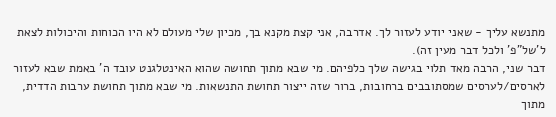מתנשא עליך - שאני יודע לעזור לך. אדרבה, אני קצת מקנא בך, מכיון שלי מעולם לא היו הכוחות והיכולות לצאת ל'של"פ' ולכל דבר מעין זה).
דבר שני, הרבה מאד תלוי בגישה שלך כלפיהם. מי שבא מתוך תחושה שהוא האינטלגנט עובד ה' באמת שבא לעזור לארסים/לערסים שמסתובבים ברחובות, ברור שזה ייצור תחושת התנשאות. מי שבא מתוך תחושת ערבות הדדית, מתוך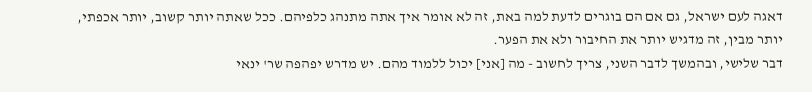דאגה לעם ישראל, גם אם הם בוגרים לדעת למה באת, זה לא אומר איך אתה מתנהג כלפיהם. ככל שאתה יותר קשוב, יותר אכפתי, יותר מבין, זה מדגיש יותר את החיבור ולא את הפער.
דבר שלישי, ובהמשך לדבר השני, צריך לחשוב - מה [אני] יכול ללמוד מהם. יש מדרש יפהפה שר' ינאי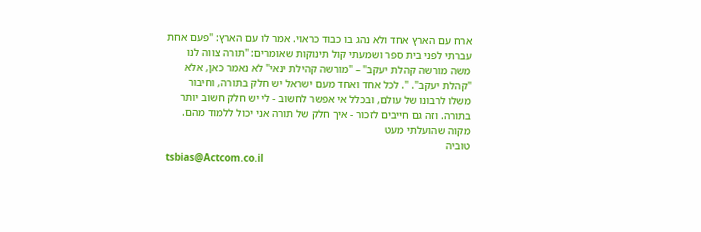ארח עם הארץ אחד ולא נהג בו כבוד כראוי. אמר לו עם הארץ: "פעם אחת עברתי לפני בית ספר ושמעתי קול תינוקות שאומרים: "תורה צווה לנו משה מורשה קהלת יעקב" – "מורשה קהילת ינאי" לא נאמר כאן, אלא "קהלת יעקב". ". לכל אחד ואחד מעם ישראל יש חלק בתורה, וחיבור משלו לרבונו של עולם, ובכלל אי אפשר לחשוב - לי יש חלק חשוב יותר בתורה. וזה גם חייבים לזכור - איך חלק של תורה אני יכול ללמוד מהם.
מקוה שהועלתי מעט
טוביה
tsbias@Actcom.co.il